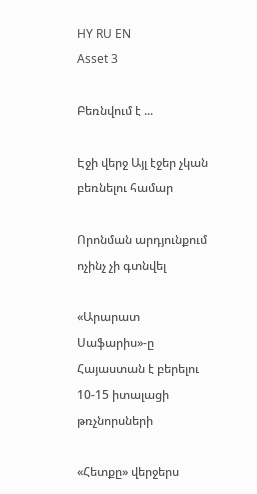HY RU EN
Asset 3

Բեռնվում է ...

Էջի վերջ Այլ էջեր չկան բեռնելու համար

Որոնման արդյունքում ոչինչ չի գտնվել

«Արարատ Սաֆարիս»-ը Հայաստան է բերելու 10-15 իտալացի թռչնորսների

«Հետքը» վերջերս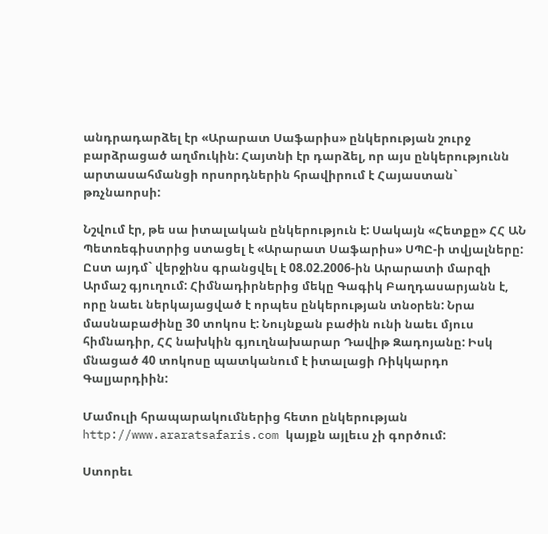անդրադարձել էր «Արարատ Սաֆարիս» ընկերության շուրջ բարձրացած աղմուկին: Հայտնի էր դարձել, որ այս ընկերությունն արտասահմանցի որսորդներին հրավիրում է Հայաստան` թռչնաորսի:

Նշվում էր, թե սա իտալական ընկերություն է: Սակայն «Հետքը» ՀՀ ԱՆ Պետռեգիստրից ստացել է «Արարատ Սաֆարիս» ՍՊԸ-ի տվյալները: Ըստ այդմ` վերջինս գրանցվել է 08.02.2006-ին Արարատի մարզի Արմաշ գյուղում: Հիմնադիրներից մեկը Գագիկ Բաղդասարյանն է, որը նաեւ ներկայացված է որպես ընկերության տնօրեն: Նրա մասնաբաժինը 30 տոկոս է: Նույնքան բաժին ունի նաեւ մյուս հիմնադիր, ՀՀ նախկին գյուղնախարար Դավիթ Զադոյանը: Իսկ մնացած 40 տոկոսը պատկանում է իտալացի Ռիկկարդո Գալյարդիին:

Մամուլի հրապարակումներից հետո ընկերության http://www.araratsafaris.com կայքն այլեւս չի գործում:

Ստորեւ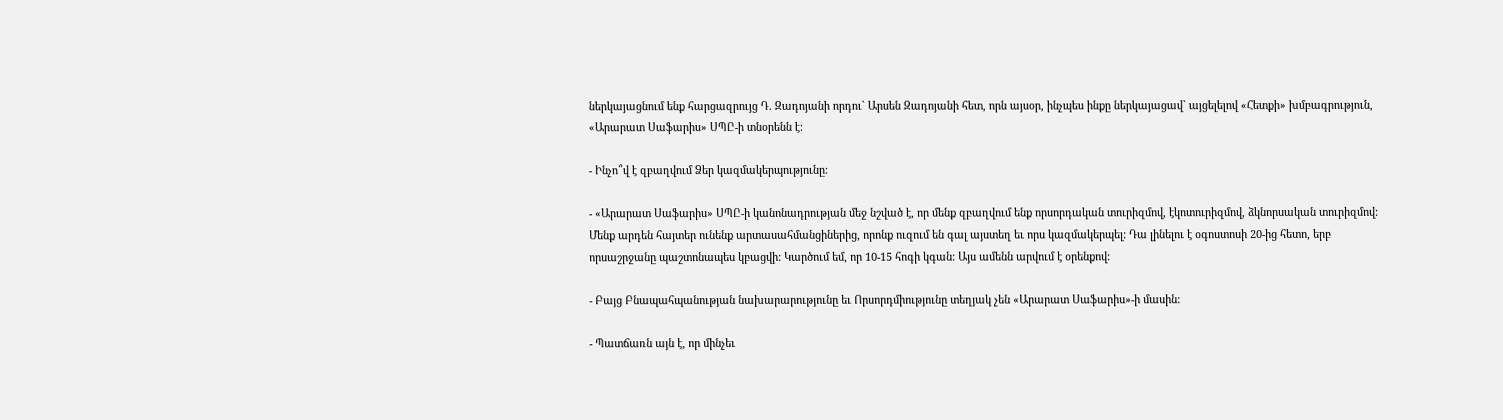ներկայացնում ենք հարցազրույց Դ. Զադոյանի որդու` Արսեն Զադոյանի հետ, որն այսօր, ինչպես ինքը ներկայացավ` այցելելով «Հետքի» խմբագրություն, «Արարատ Սաֆարիս» ՍՊԸ-ի տնօրենն է:

- Ինչո՞վ է զբաղվում Ձեր կազմակերպությունը:

- «Արարատ Սաֆարիս» ՍՊԸ-ի կանոնադրության մեջ նշված է, որ մենք զբաղվում ենք որսորդական տուրիզմով, էկոտուրիզմով, ձկնորսական տուրիզմով: Մենք արդեն հայտեր ունենք արտասահմանցիներից, որոնք ուզում են գալ այստեղ եւ որս կազմակերպել: Դա լինելու է օգոստոսի 20-ից հետո, երբ որսաշրջանը պաշտոնապես կբացվի: Կարծում եմ, որ 10-15 հոգի կգան: Այս ամենն արվում է օրենքով:

- Բայց Բնապահպանության նախարարությունը եւ Որսորդմիությունը տեղյակ չեն «Արարատ Սաֆարիս»-ի մասին:

- Պատճառն այն է, որ մինչեւ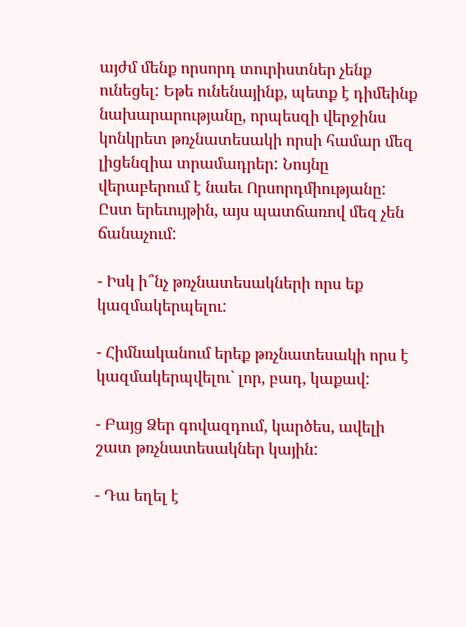այժմ մենք որսորդ տուրիստներ չենք ունեցել: Եթե ունենայինք, պետք է դիմեինք նախարարությանը, որպեսզի վերջինս կոնկրետ թռչնատեսակի որսի համար մեզ լիցենզիա տրամադրեր: Նույնը վերաբերում է նաեւ Որսորդմիությանը: Ըստ երեւույթին, այս պատճառով մեզ չեն ճանաչում:

- Իսկ ի՞նչ թռչնատեսակների որս եք կազմակերպելու:

- Հիմնականում երեք թռչնատեսակի որս է կազմակերպվելու` լոր, բադ, կաքավ:

- Բայց Ձեր գովազդում, կարծես, ավելի շատ թռչնատեսակներ կային:

- Դա եղել է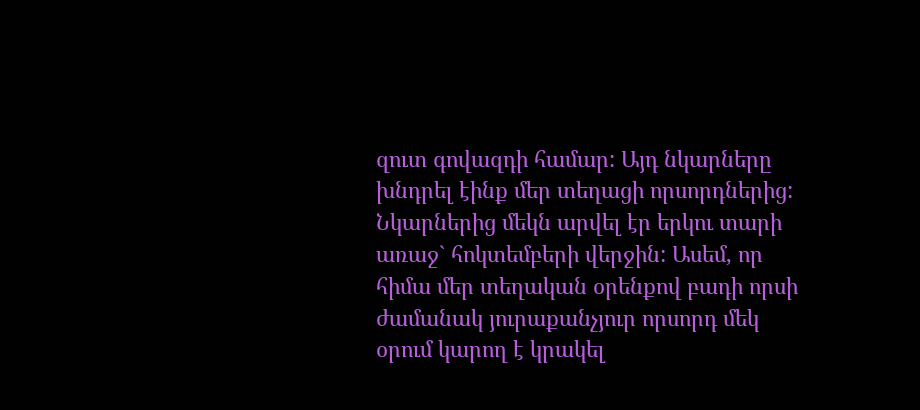զուտ գովազդի համար: Այդ նկարները խնդրել էինք մեր տեղացի որսորդներից: Նկարներից մեկն արվել էր երկու տարի առաջ` հոկտեմբերի վերջին: Ասեմ, որ հիմա մեր տեղական օրենքով բադի որսի ժամանակ յուրաքանչյուր որսորդ մեկ օրում կարող է կրակել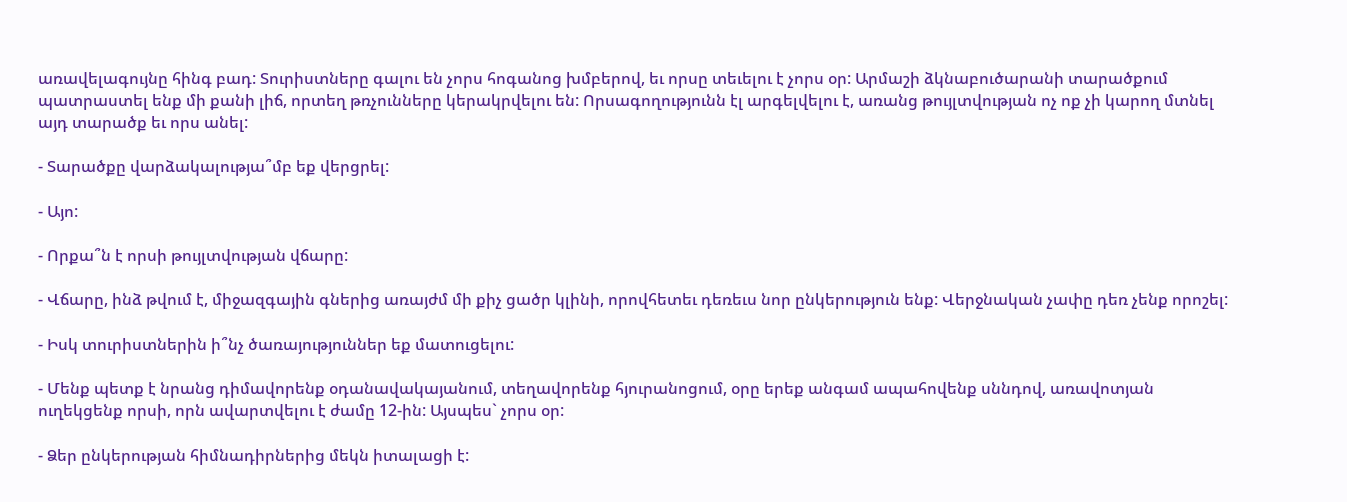առավելագույնը հինգ բադ: Տուրիստները գալու են չորս հոգանոց խմբերով, եւ որսը տեւելու է չորս օր: Արմաշի ձկնաբուծարանի տարածքում պատրաստել ենք մի քանի լիճ, որտեղ թռչունները կերակրվելու են: Որսագողությունն էլ արգելվելու է, առանց թույլտվության ոչ ոք չի կարող մտնել այդ տարածք եւ որս անել:

- Տարածքը վարձակալությա՞մբ եք վերցրել:

- Այո:

- Որքա՞ն է որսի թույլտվության վճարը:

- Վճարը, ինձ թվում է, միջազգային գներից առայժմ մի քիչ ցածր կլինի, որովհետեւ դեռեւս նոր ընկերություն ենք: Վերջնական չափը դեռ չենք որոշել:

- Իսկ տուրիստներին ի՞նչ ծառայություններ եք մատուցելու:

- Մենք պետք է նրանց դիմավորենք օդանավակայանում, տեղավորենք հյուրանոցում, օրը երեք անգամ ապահովենք սննդով, առավոտյան ուղեկցենք որսի, որն ավարտվելու է ժամը 12-ին: Այսպես` չորս օր:

- Ձեր ընկերության հիմնադիրներից մեկն իտալացի է: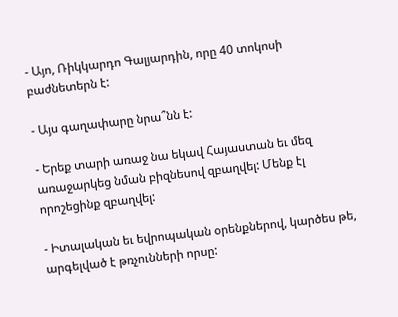- Այո, Ռիկկարդո Գալյարդին, որը 40 տոկոսի բաժնետերն է:

- Այս գաղափարը նրա՞նն է:

- Երեք տարի առաջ նա եկավ Հայաստան եւ մեզ առաջարկեց նման բիզնեսով զբաղվել: Մենք էլ որոշեցինք զբաղվել:

- Իտալական եւ եվրոպական օրենքներով, կարծես թե, արգելված է թռչունների որսը: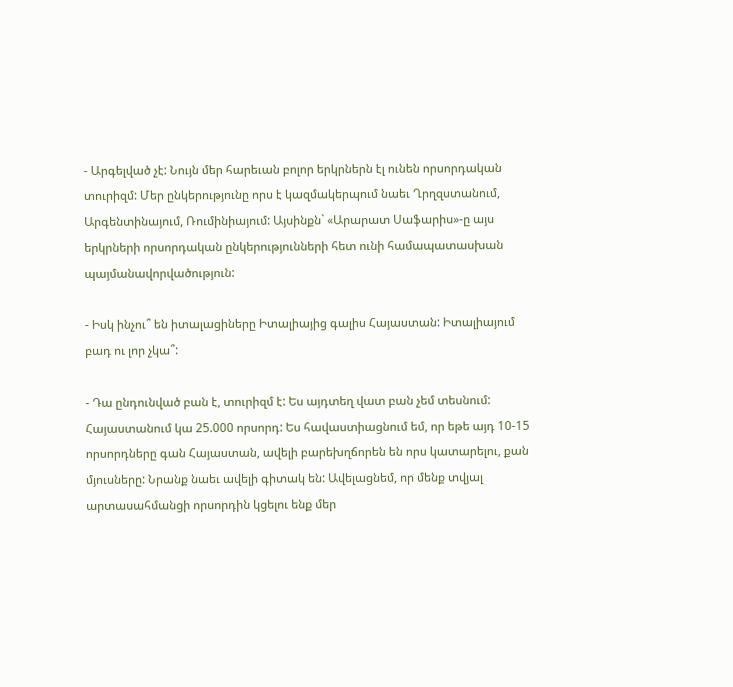- Արգելված չէ: Նույն մեր հարեւան բոլոր երկրներն էլ ունեն որսորդական տուրիզմ: Մեր ընկերությունը որս է կազմակերպում նաեւ Ղրղզստանում, Արգենտինայում, Ռումինիայում: Այսինքն` «Արարատ Սաֆարիս»-ը այս երկրների որսորդական ընկերությունների հետ ունի համապատասխան պայմանավորվածություն:

- Իսկ ինչու՞ են իտալացիները Իտալիայից գալիս Հայաստան: Իտալիայում բադ ու լոր չկա՞:

- Դա ընդունված բան է, տուրիզմ է: Ես այդտեղ վատ բան չեմ տեսնում: Հայաստանում կա 25.000 որսորդ: Ես հավաստիացնում եմ, որ եթե այդ 10-15 որսորդները գան Հայաստան, ավելի բարեխղճորեն են որս կատարելու, քան մյուսները: Նրանք նաեւ ավելի գիտակ են: Ավելացնեմ, որ մենք տվյալ արտասահմանցի որսորդին կցելու ենք մեր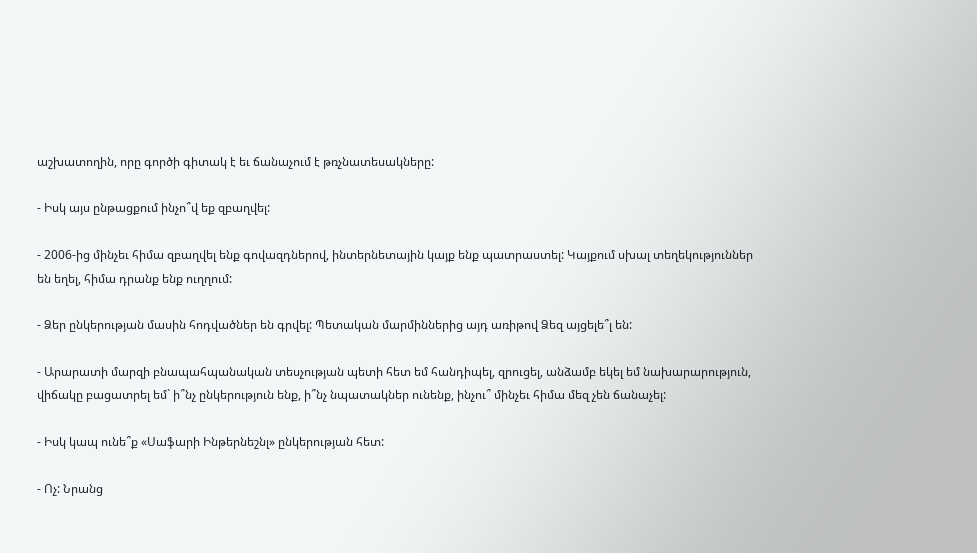աշխատողին, որը գործի գիտակ է եւ ճանաչում է թռչնատեսակները:

- Իսկ այս ընթացքում ինչո՞վ եք զբաղվել:

- 2006-ից մինչեւ հիմա զբաղվել ենք գովազդներով, ինտերնետային կայք ենք պատրաստել: Կայքում սխալ տեղեկություններ են եղել, հիմա դրանք ենք ուղղում:

- Ձեր ընկերության մասին հոդվածներ են գրվել: Պետական մարմիններից այդ առիթով Ձեզ այցելե՞լ են:

- Արարատի մարզի բնապահպանական տեսչության պետի հետ եմ հանդիպել, զրուցել, անձամբ եկել եմ նախարարություն, վիճակը բացատրել եմ` ի՞նչ ընկերություն ենք, ի՞նչ նպատակներ ունենք, ինչու՞ մինչեւ հիմա մեզ չեն ճանաչել:

- Իսկ կապ ունե՞ք «Սաֆարի Ինթերնեշնլ» ընկերության հետ:

- Ոչ: Նրանց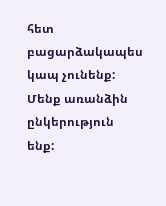հետ բացարձակապես կապ չունենք: Մենք առանձին ընկերություն ենք: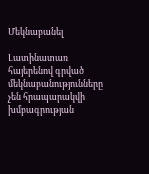Մեկնաբանել

Լատինատառ հայերենով գրված մեկնաբանությունները չեն հրապարակվի խմբագրության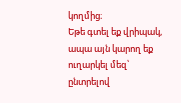կողմից։
Եթե գտել եք վրիպակ, ապա այն կարող եք ուղարկել մեզ՝ ընտրելով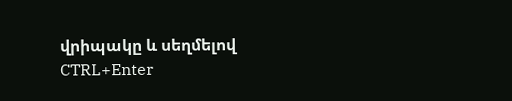վրիպակը և սեղմելով CTRL+Enter